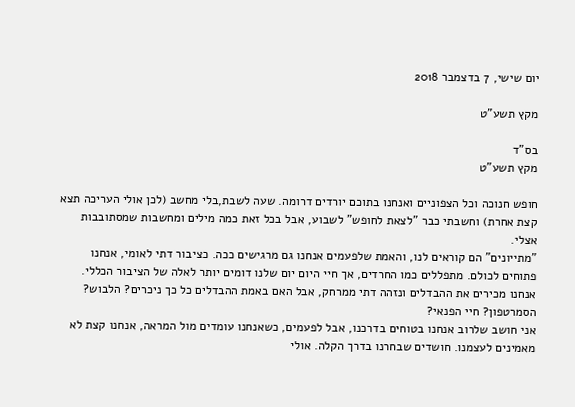יום שישי, 7 בדצמבר 2018

מקץ תשע"ט

בס"ד
מקץ תשע"ט

חופש חנוכה וכל הצפוניים ואנחנו בתוכם יורדים דרומה. שעה לשבת,בלי מחשב (לכן אולי העריכה תצא קצת אחרת) וחשבתי כבר "לצאת לחופש" לשבוע, אבל בכל זאת כמה מילים ומחשבות שמסתובבות אצלי.
"מתייונים" הם קוראים לנו, והאמת שלפעמים אנחנו גם מרגישים ככה. כציבור דתי לאומי, אנחנו פתוחים לכולם. מתפללים כמו החרדים, אך חיי היום יום שלנו דומים יותר לאלה של הציבור הכללי. אנחנו מכירים את ההבדלים ונזהה דתי ממרחק, אבל האם באמת ההבדלים כל כך ניכרים? הלבוש? הסמרטפון? חיי הפנאי?
אני חושב שלרוב אנחנו בטוחים בדרכנו, אבל לפעמים, כשאנחנו עומדים מול המראה, אנחנו קצת לא מאמינים לעצמנו. חושדים שבחרנו בדרך הקלה. אולי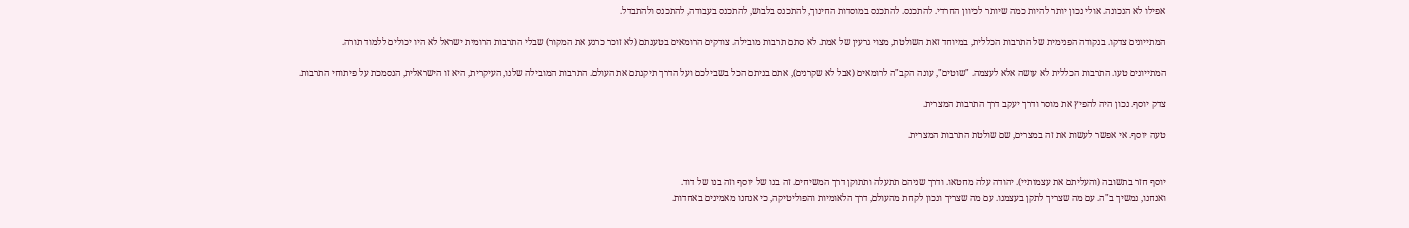אפילו לא הנכונה. אולי נכון יותר להיות כמה שיותר לכיוון החרדי. להתכנס. להתכנס במוסדות החינוך, להתכנס בלבוש, להתכנס בעבודה, להתכנס ולהתבדל.

המתייונים צדקו. בנקודה הפנימית של התרבות הכללית, במיוחד זאת השולטת, מצוי גרעין של אמת. לא סתם תרבות מובילה. צודקים הרומאים בטענתם (לא זוכר כרגע את המקור) שבלי התרבות הרומית ישראל לא היו יכולים ללמוד תורה.

המתייונים טעו. התרבות הכללית לא עושה אלא לעצמה. "שוטים", עונה הקב"ה לרומאים (אבל לא שקרנים), אתם בניתם הכל בשבילכם ועל הדרך תיקנתם את העולם. התרבות המובילה שלנו, העיקרית, היא זו הישראלית, הנסמכת על פיתוחי התרבות.

צדק יוסף. נכון היה להפיץ את מוסר ודרך יעקב דרך התרבות המצרית.

טעה יוסף. אי אפשר לעשות את זה במצרים, שם שולטת התרבות המצרית.


יוסף חזר בתשובה (והעליתם את עצמותיי). יהודה עלה מחטאו. ודרך שניהם תתעלה ותתוקן דרך המשיחים. זה בנו של יוסף וזה בנו של דוד.
ואנחנו, נמשיך ב"ה. עם מה שצריך לתקן בעצמנו. עם מה שצריך ונכון לקחת מהעולם, דרך הלאומיות והפוליטיקה, כי אנחנו מאמינים באחדות.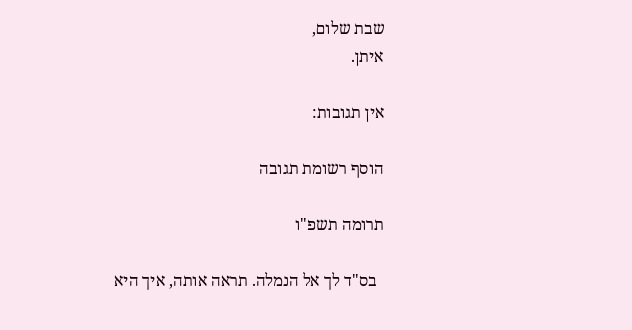שבת שלום,
איתן.

אין תגובות:

הוסף רשומת תגובה

תרומה תשפ"ו

  בס"ד לך אל הנמלה. תראה אותה, איך היא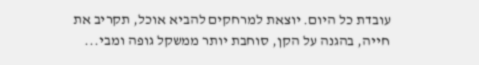עובדת כל היום. יוצאת למרחקים להביא אוכל, תקריב את חייה, בהגנה על הקן, סוחבת יותר ממשקל גופה ומבי...